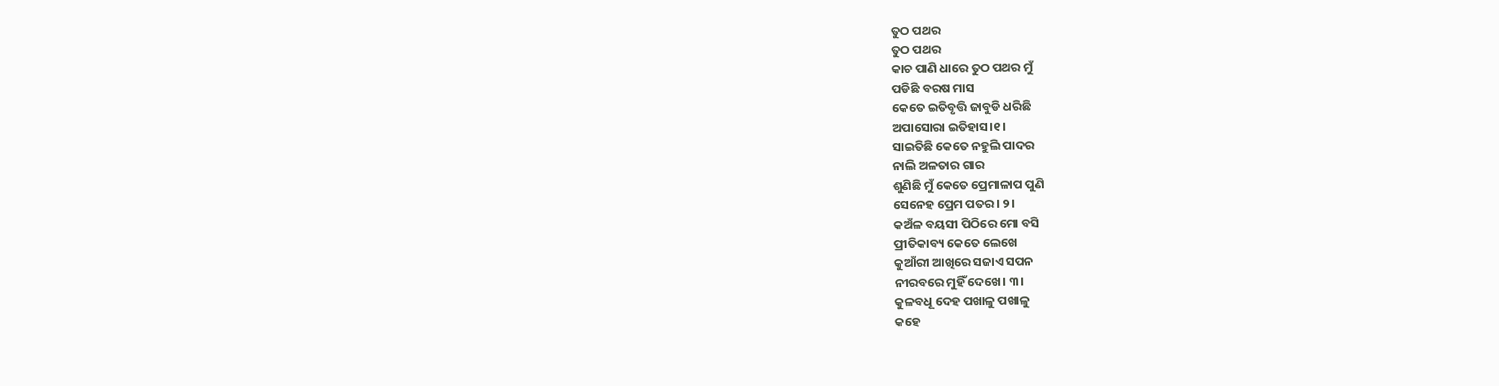ତୁଠ ପଥର
ତୁଠ ପଥର
କାଚ ପାଣି ଧାରେ ତୁଠ ପଥର ମୁଁ
ପଡିଛି ବରଷ ମାସ
କେତେ ଇତିବୃତ୍ତି ଜାବୁଡି ଧରିଛି
ଅପାସୋରା ଇତିହାସ।୧।
ସାଇତିଛି କେତେ ନହୁଲି ପାଦର
ନାଲି ଅଳତାର ଗାର
ଶୁଣିଛି ମୁଁ କେତେ ପ୍ରେମାଳାପ ପୁଣି
ସେନେହ ପ୍ରେମ ପତର। ୨।
କଅଁଳ ବୟସୀ ପିଠିରେ ମୋ ବସି
ପ୍ରୀତିକାବ୍ୟ କେତେ ଲେଖେ
କୁଆଁରୀ ଆଖିରେ ସଜାଏ ସପନ
ନୀରବରେ ମୁହିଁ ଦେଖେ। ୩।
କୁଳବଧୂ ଦେହ ପଖାଳୁ ପଖାଳୁ
କହେ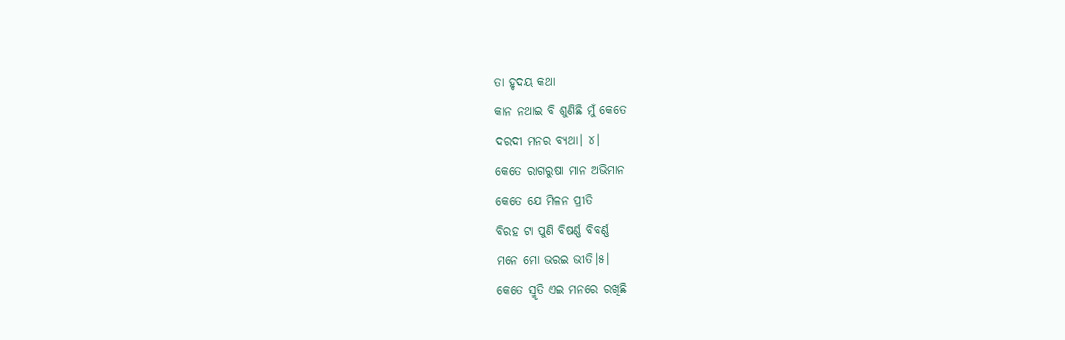ତା ହୃଦୟ କଥା
କାନ ନଥାଇ ବି ଶୁଣିଛି ମୁଁ କେତେ
ଦରଦୀ ମନର ବ୍ୟଥା। ୪।
କେତେ ରାଗରୁଷା ମାନ ଅଭିମାନ
କେତେ ଯେ ମିଳନ ପ୍ରୀତି
ବିରହ ଟା ପୁଣି ବିଷର୍ଣ୍ଣ ବିବର୍ଣ୍ଣ
ମନେ ମୋ ଭରଇ ଭୀତି।୫।
କେତେ ସ୍ମୃତି ଏଇ ମନରେ ରଖିଛି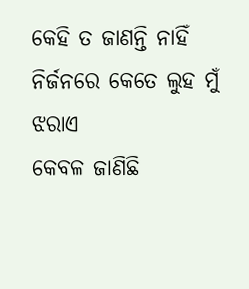କେହି ତ ଜାଣନ୍ତି ନାହିଁ
ନିର୍ଜନରେ କେତେ ଲୁହ ମୁଁ ଝରାଏ
କେବଳ ଜାଣିଛି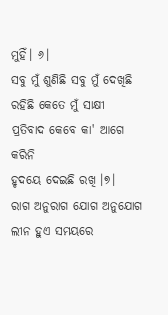ମୁହିଁ। ୬।
ସବୁ ମୁଁ ଶୁଣିଛି ସବୁ ମୁଁ ଦେଖିଛି
ରହିଛି କେତେ ମୁଁ ସାକ୍ଷୀ
ପ୍ରତିବାଦ କେବେ କା' ଆଗେ କରିନି
ହୃଦୟେ ଦେଇଛି ରଖି ।୭।
ରାଗ ଅନୁରାଗ ଯୋଗ ଅନୁଯୋଗ
ଲୀନ ହୁଏ ସମୟରେ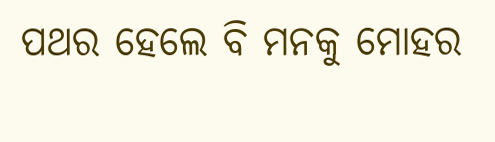ପଥର ହେଲେ ବି ମନକୁ ମୋହର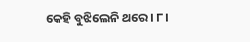କେହି ବୁଝିଲେନି ଥରେ। ୮।